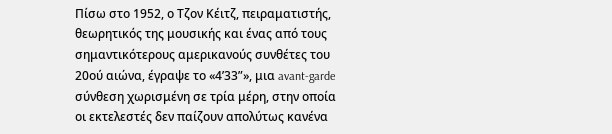Πίσω στο 1952, ο Τζον Κέιτζ, πειραματιστής, θεωρητικός της μουσικής και ένας από τους σημαντικότερους αμερικανούς συνθέτες του 20ού αιώνα, έγραψε το «4’33”», μια avant-garde σύνθεση χωρισμένη σε τρία μέρη, στην οποία οι εκτελεστές δεν παίζουν απολύτως κανένα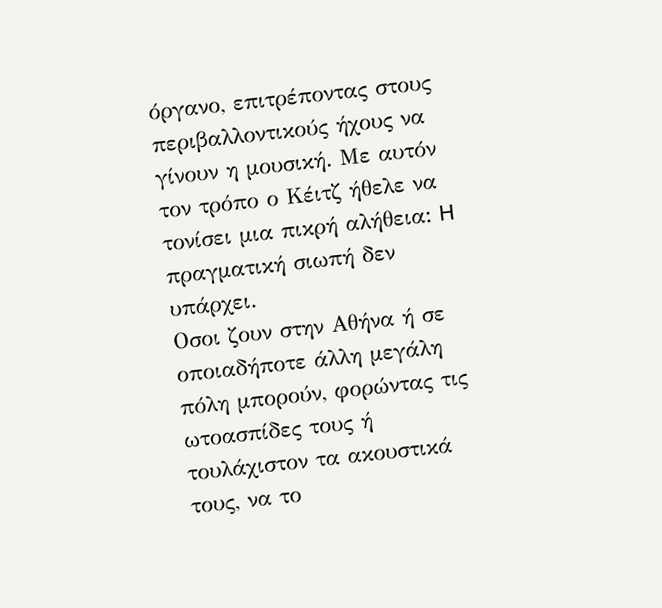όργανο, επιτρέποντας στους περιβαλλοντικούς ήχους να γίνουν η μουσική. Με αυτόν τον τρόπο ο Κέιτζ ήθελε να τονίσει μια πικρή αλήθεια: H πραγματική σιωπή δεν υπάρχει.
Οσοι ζουν στην Αθήνα ή σε οποιαδήποτε άλλη μεγάλη πόλη μπορούν, φορώντας τις ωτοασπίδες τους ή τουλάχιστον τα ακουστικά τους, να το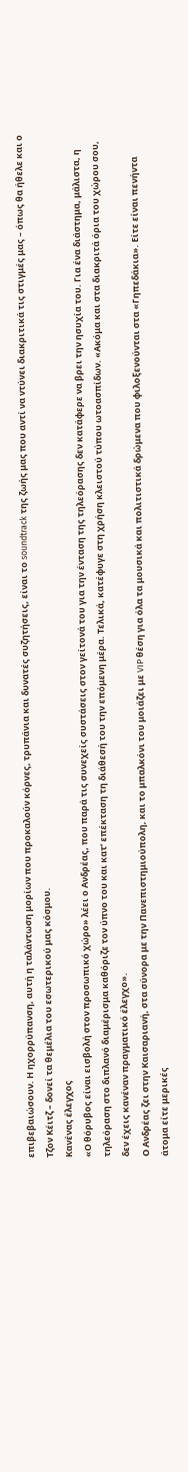επιβεβαιώσουν. Η ηχορρύπανση, αυτή η ταλάντωση μορίων που προκαλούν κόρνες, τρυπάνια και δυνατές συζητήσεις, είναι το soundtrack της ζωής μας που αντί να ντύνει διακριτικά τις στιγμές μας – όπως θα ήθελε και ο Τζον Κέιτζ – δονεί τα θεμέλια του εσωτερικού μας κόσμου.
Κανένας έλεγχος
«Ο θόρυβος είναι εισβολή στον προσωπικό χώρο» λέει ο Ανδρέας, που παρά τις συνεχείς συστάσεις στον γείτονά του για την ένταση της τηλεόρασης δεν κατάφερε να βρει την ησυχία του. Για ένα διάστημα, μάλιστα, η τηλεόραση στο διπλανό διαμέρισμα καθόριζε τον ύπνο του και κατ’ επέκταση τη διάθεσή του την επόμενη μέρα. Τελικά, κατέφυγε στη χρήση κλειστού τύπου ωτοασπίδων. «Ακόμα και στα διακριτά όρια του χώρου σου, δεν έχεις κανέναν πραγματικό έλεγχο».
Ο Ανδρέας ζει στην Καισαριανή, στα σύνορα με την Πανεπιστημιούπολη, και το μπαλκόνι του μοιάζει με VIP θέση για όλα τα μουσικά και πολιτιστικά δρώμενα που φιλοξενούνται στα «Γηπεδάκια». Είτε είναι πενήντα άτομα είτε μερικές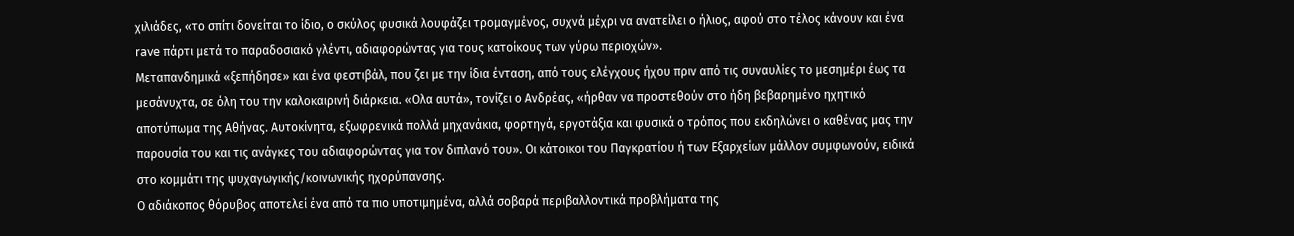χιλιάδες, «το σπίτι δονείται το ίδιο, ο σκύλος φυσικά λουφάζει τρομαγμένος, συχνά μέχρι να ανατείλει ο ήλιος, αφού στο τέλος κάνουν και ένα rave πάρτι μετά το παραδοσιακό γλέντι, αδιαφορώντας για τους κατοίκους των γύρω περιοχών».
Μεταπανδημικά «ξεπήδησε» και ένα φεστιβάλ, που ζει με την ίδια ένταση, από τους ελέγχους ήχου πριν από τις συναυλίες το μεσημέρι έως τα μεσάνυχτα, σε όλη του την καλοκαιρινή διάρκεια. «Ολα αυτά», τονίζει ο Ανδρέας, «ήρθαν να προστεθούν στο ήδη βεβαρημένο ηχητικό αποτύπωμα της Αθήνας. Αυτοκίνητα, εξωφρενικά πολλά μηχανάκια, φορτηγά, εργοτάξια και φυσικά ο τρόπος που εκδηλώνει ο καθένας μας την παρουσία του και τις ανάγκες του αδιαφορώντας για τον διπλανό του». Οι κάτοικοι του Παγκρατίου ή των Εξαρχείων μάλλον συμφωνούν, ειδικά στο κομμάτι της ψυχαγωγικής/κοινωνικής ηχορύπανσης.
Ο αδιάκοπος θόρυβος αποτελεί ένα από τα πιο υποτιμημένα, αλλά σοβαρά περιβαλλοντικά προβλήματα της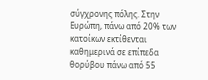σύγχρονης πόλης. Στην Ευρώπη, πάνω από 20% των κατοίκων εκτίθενται καθημερινά σε επίπεδα θορύβου πάνω από 55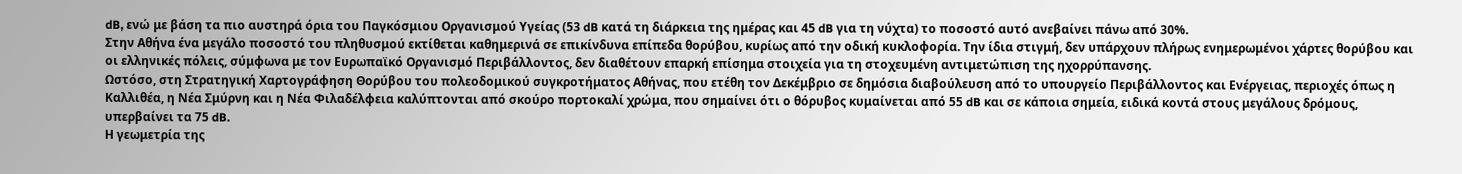dB, ενώ με βάση τα πιο αυστηρά όρια του Παγκόσμιου Οργανισμού Υγείας (53 dB κατά τη διάρκεια της ημέρας και 45 dB για τη νύχτα) το ποσοστό αυτό ανεβαίνει πάνω από 30%.
Στην Αθήνα ένα μεγάλο ποσοστό του πληθυσμού εκτίθεται καθημερινά σε επικίνδυνα επίπεδα θορύβου, κυρίως από την οδική κυκλοφορία. Την ίδια στιγμή, δεν υπάρχουν πλήρως ενημερωμένοι χάρτες θορύβου και οι ελληνικές πόλεις, σύμφωνα με τον Ευρωπαϊκό Οργανισμό Περιβάλλοντος, δεν διαθέτουν επαρκή επίσημα στοιχεία για τη στοχευμένη αντιμετώπιση της ηχορρύπανσης.
Ωστόσο, στη Στρατηγική Χαρτογράφηση Θορύβου του πολεοδομικού συγκροτήματος Αθήνας, που ετέθη τον Δεκέμβριο σε δημόσια διαβούλευση από το υπουργείο Περιβάλλοντος και Ενέργειας, περιοχές όπως η Καλλιθέα, η Νέα Σμύρνη και η Νέα Φιλαδέλφεια καλύπτονται από σκούρο πορτοκαλί χρώμα, που σημαίνει ότι ο θόρυβος κυμαίνεται από 55 dB και σε κάποια σημεία, ειδικά κοντά στους μεγάλους δρόμους, υπερβαίνει τα 75 dB.
Η γεωμετρία της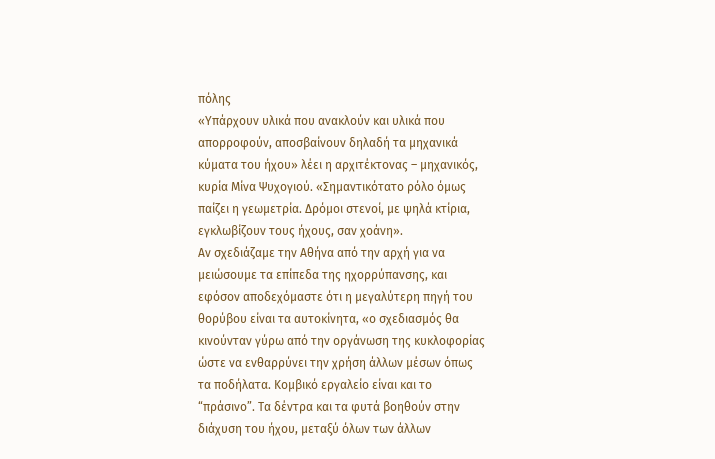πόλης
«Υπάρχουν υλικά που ανακλούν και υλικά που απορροφούν, αποσβαίνουν δηλαδή τα μηχανικά κύματα του ήχου» λέει η αρχιτέκτονας – μηχανικός, κυρία Μίνα Ψυχογιού. «Σημαντικότατο ρόλο όμως παίζει η γεωμετρία. Δρόμοι στενοί, με ψηλά κτίρια, εγκλωβίζουν τους ήχους, σαν χοάνη».
Αν σχεδιάζαμε την Αθήνα από την αρχή για να μειώσουμε τα επίπεδα της ηχορρύπανσης, και εφόσον αποδεχόμαστε ότι η μεγαλύτερη πηγή του θορύβου είναι τα αυτοκίνητα, «ο σχεδιασμός θα κινούνταν γύρω από την οργάνωση της κυκλοφορίας ώστε να ενθαρρύνει την χρήση άλλων μέσων όπως τα ποδήλατα. Κομβικό εργαλείο είναι και το “πράσινο”. Τα δέντρα και τα φυτά βοηθούν στην διάχυση του ήχου, μεταξύ όλων των άλλων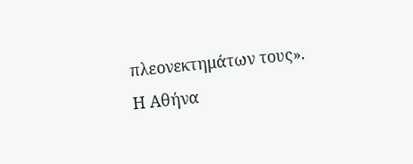πλεονεκτημάτων τους».
Η Αθήνα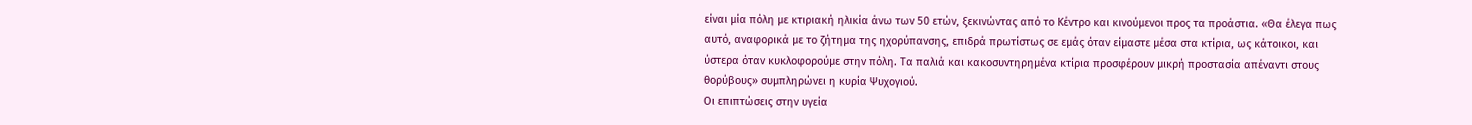είναι μία πόλη με κτιριακή ηλικία άνω των 50 ετών, ξεκινώντας από το Κέντρο και κινούμενοι προς τα προάστια. «Θα έλεγα πως αυτό, αναφορικά με το ζήτημα της ηχορύπανσης, επιδρά πρωτίστως σε εμάς όταν είμαστε μέσα στα κτίρια, ως κάτοικοι, και ύστερα όταν κυκλοφορούμε στην πόλη. Τα παλιά και κακοσυντηρημένα κτίρια προσφέρουν μικρή προστασία απέναντι στους θορύβους» συμπληρώνει η κυρία Ψυχογιού.
Οι επιπτώσεις στην υγεία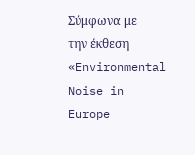Σύμφωνα με την έκθεση «Environmental Noise in Europe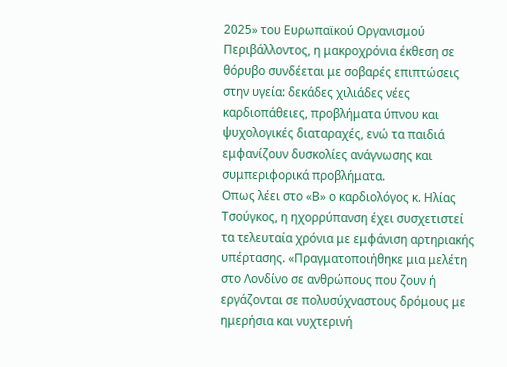2025» του Ευρωπαϊκού Οργανισμού Περιβάλλοντος, η μακροχρόνια έκθεση σε θόρυβο συνδέεται με σοβαρές επιπτώσεις στην υγεία: δεκάδες χιλιάδες νέες καρδιοπάθειες, προβλήματα ύπνου και ψυχολογικές διαταραχές, ενώ τα παιδιά εμφανίζουν δυσκολίες ανάγνωσης και συμπεριφορικά προβλήματα.
Οπως λέει στο «Β» ο καρδιολόγος κ. Ηλίας Τσούγκος, η ηχορρύπανση έχει συσχετιστεί τα τελευταία χρόνια με εμφάνιση αρτηριακής υπέρτασης. «Πραγματοποιήθηκε μια μελέτη στο Λονδίνο σε ανθρώπους που ζουν ή εργάζονται σε πολυσύχναστους δρόμους με ημερήσια και νυχτερινή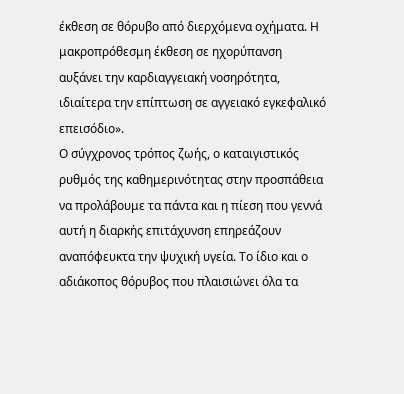έκθεση σε θόρυβο από διερχόμενα οχήματα. Η μακροπρόθεσμη έκθεση σε ηχορύπανση αυξάνει την καρδιαγγειακή νοσηρότητα, ιδιαίτερα την επίπτωση σε αγγειακό εγκεφαλικό επεισόδιο».
Ο σύγχρονος τρόπος ζωής, ο καταιγιστικός ρυθμός της καθημερινότητας στην προσπάθεια να προλάβουμε τα πάντα και η πίεση που γεννά αυτή η διαρκής επιτάχυνση επηρεάζουν αναπόφευκτα την ψυχική υγεία. Το ίδιο και ο αδιάκοπος θόρυβος που πλαισιώνει όλα τα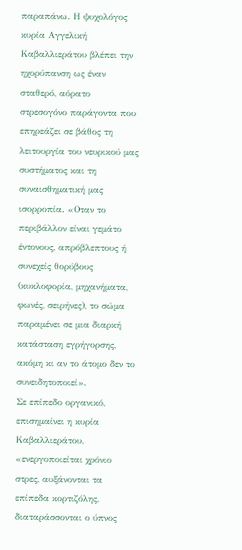παραπάνω. Η ψυχολόγος κυρία Αγγελική Καβαλλιεράτου βλέπει την ηχορύπανση ως έναν σταθερό, αόρατο στρεσογόνο παράγοντα που επηρεάζει σε βάθος τη λειτουργία του νευρικού μας συστήματος και τη συναισθηματική μας ισορροπία. «Οταν το περιβάλλον είναι γεμάτο έντονους, απρόβλεπτους ή συνεχείς θορύβους (κυκλοφορία, μηχανήματα, φωνές, σειρήνες), το σώμα παραμένει σε μια διαρκή κατάσταση εγρήγορσης, ακόμη κι αν το άτομο δεν το συνειδητοποιεί».
Σε επίπεδο οργανικό, επισημαίνει η κυρία Καβαλλιεράτου, «ενεργοποιείται χρόνιο στρες, αυξάνονται τα επίπεδα κορτιζόλης, διαταράσσονται ο ύπνος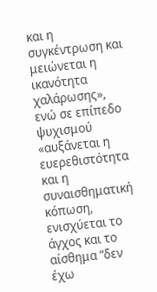και η συγκέντρωση και μειώνεται η ικανότητα χαλάρωσης», ενώ σε επίπεδο ψυχισμού «αυξάνεται η ευερεθιστότητα και η συναισθηματική κόπωση, ενισχύεται το άγχος και το αίσθημα “δεν έχω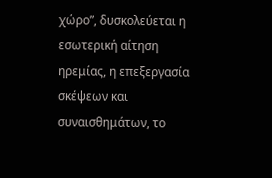χώρο”, δυσκολεύεται η εσωτερική αίτηση ηρεμίας, η επεξεργασία σκέψεων και συναισθημάτων, το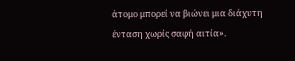άτομο μπορεί να βιώνει μια διάχυτη ένταση χωρίς σαφή αιτία».